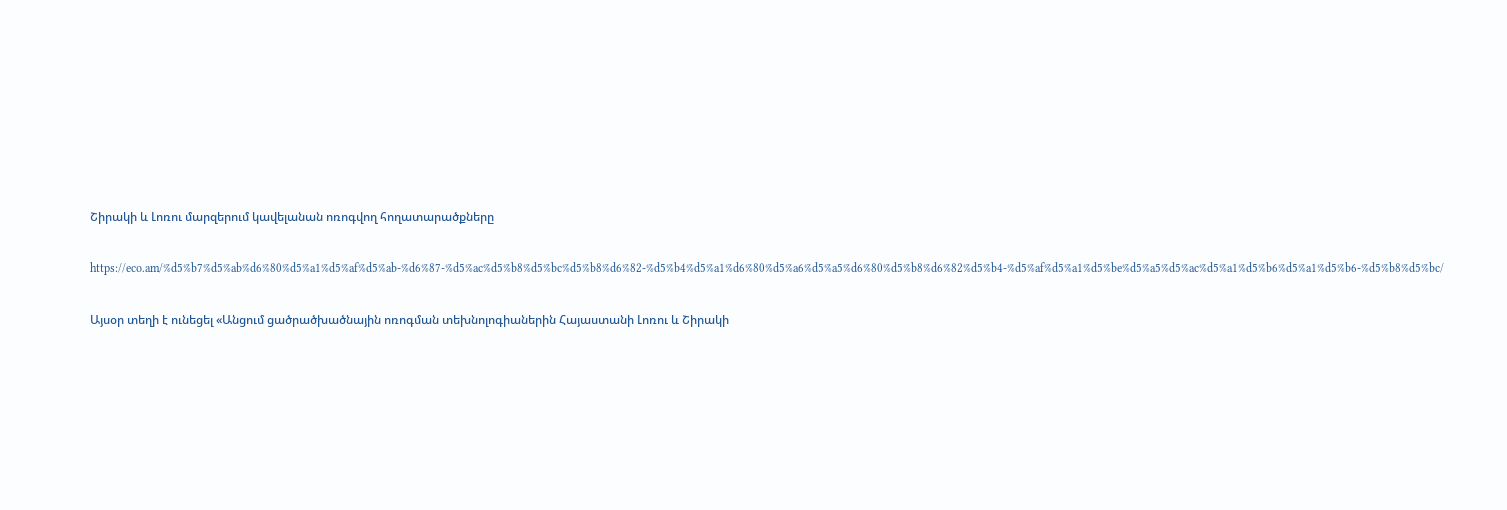Շիրակի և Լոռու մարզերում կավելանան ոռոգվող հողատարածքները

https://eco.am/%d5%b7%d5%ab%d6%80%d5%a1%d5%af%d5%ab-%d6%87-%d5%ac%d5%b8%d5%bc%d5%b8%d6%82-%d5%b4%d5%a1%d6%80%d5%a6%d5%a5%d6%80%d5%b8%d6%82%d5%b4-%d5%af%d5%a1%d5%be%d5%a5%d5%ac%d5%a1%d5%b6%d5%a1%d5%b6-%d5%b8%d5%bc/

Այսօր տեղի է ունեցել «Անցում ցածրածխածնային ոռոգման տեխնոլոգիաներին Հայաստանի Լոռու և Շիրակի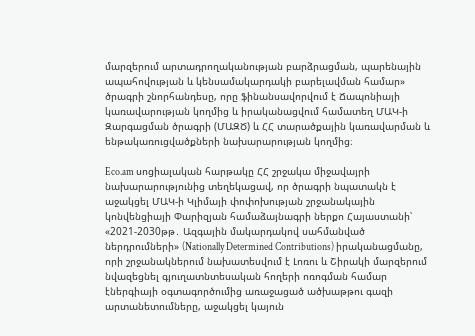մարզերում արտադրողականության բարձրացման, պարենային ապահովության և կենսամակարդակի բարելավման համար» ծրագրի շնորհանդեսը, որը ֆինանսավորվում է Ճապոնիայի կառավարության կողմից և իրականացվում համատեղ ՄԱԿ-ի Զարգացման ծրագրի (ՄԱԶԾ) և ՀՀ տարածքային կառավարման և ենթակառուցվածքների նախարարության կողմից։

Eco.am սոցիալական հարթակը ՀՀ շրջակա միջավայրի նախարարությունից տեղեկացավ, որ ծրագրի նպատակն է աջակցել ՄԱԿ-ի Կլիմայի փոփոխության շրջանակային կոնվենցիայի Փարիզյան համաձայնագրի ներքո Հայաստանի՝ «2021-2030թթ․ Ազգային մակարդակով սահմանված ներդրումների» (Nationally Determined Contributions) իրականացմանը, որի շրջանակներում նախատեսվում է Լոռու և Շիրակի մարզերում նվազեցնել գյուղատնտեսական հողերի ոռոգման համար էներգիայի օգտագործումից առաջացած ածխաթթու գազի արտանետումները, աջակցել կայուն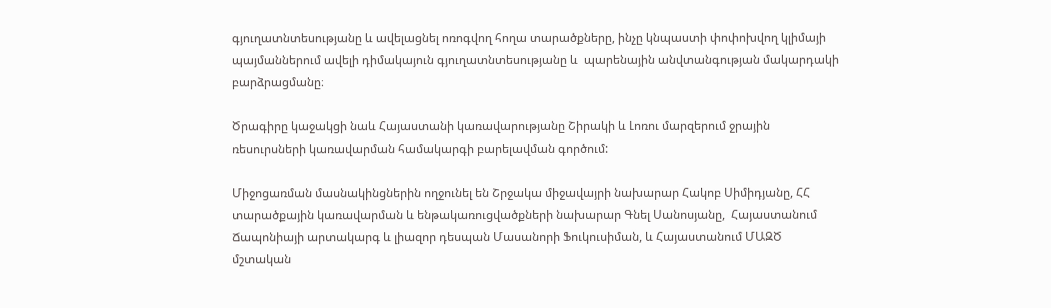գյուղատնտեսությանը և ավելացնել ոռոգվող հողա տարածքները, ինչը կնպաստի փոփոխվող կլիմայի պայմաններում ավելի դիմակայուն գյուղատնտեսությանը և  պարենային անվտանգության մակարդակի բարձրացմանը։

Ծրագիրը կաջակցի նաև Հայաստանի կառավարությանը Շիրակի և Լոռու մարզերում ջրային ռեսուրսների կառավարման համակարգի բարելավման գործում:

Միջոցառման մասնակինցներին ողջունել են Շրջակա միջավայրի նախարար Հակոբ Սիմիդյանը, ՀՀ տարածքային կառավարման և ենթակառուցվածքների նախարար Գնել Սանոսյանը,  Հայաստանում Ճապոնիայի արտակարգ և լիազոր դեսպան Մասանորի Ֆուկուսիման, և Հայաստանում ՄԱԶԾ մշտական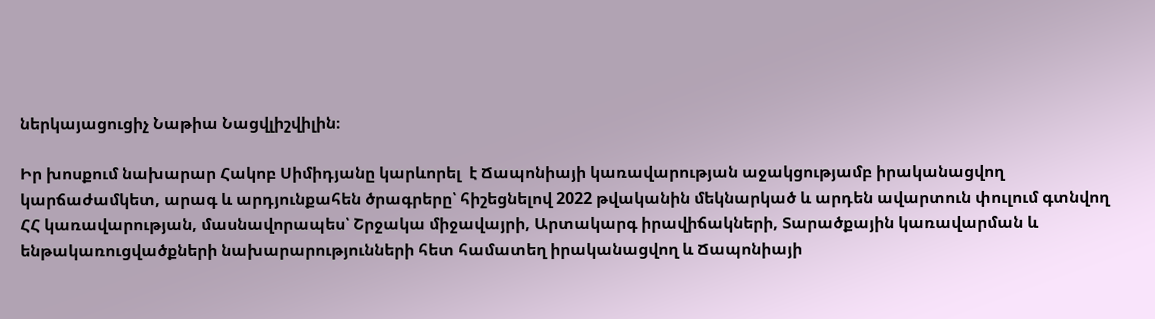ներկայացուցիչ Նաթիա Նացվլիշվիլին։

Իր խոսքում նախարար Հակոբ Սիմիդյանը կարևորել  է Ճապոնիայի կառավարության աջակցությամբ իրականացվող կարճաժամկետ, արագ և արդյունքահեն ծրագրերը՝ հիշեցնելով 2022 թվականին մեկնարկած և արդեն ավարտուն փուլում գտնվող ՀՀ կառավարության, մասնավորապես՝ Շրջակա միջավայրի, Արտակարգ իրավիճակների, Տարածքային կառավարման և ենթակառուցվածքների նախարարությունների հետ համատեղ իրականացվող և Ճապոնիայի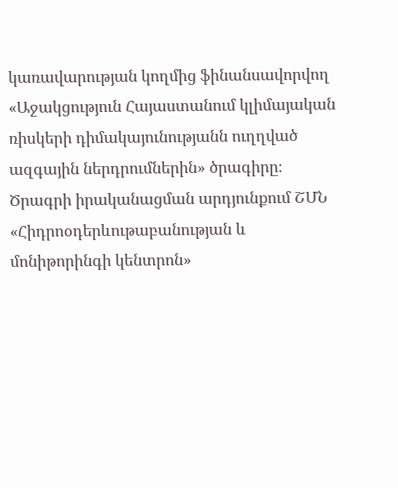կառավարության կողմից ֆինանսավորվող «Աջակցություն Հայաստանում կլիմայական ռիսկերի դիմակայունությանն ուղղված ազգային ներդրումներին» ծրագիրը։ Ծրագրի իրականացման արդյունքում ՇՄՆ «Հիդրոօդերևութաբանության և մոնիթորինգի կենտրոն»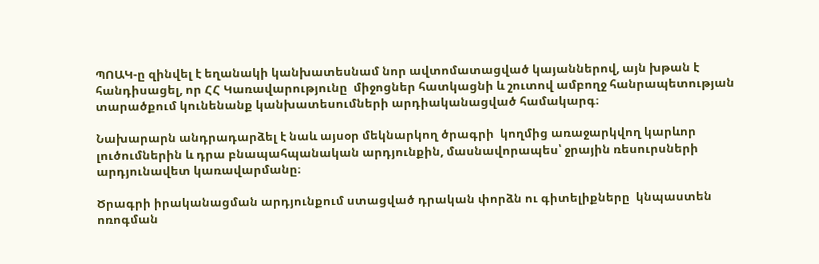ՊՈԱԿ-ը զինվել է եղանակի կանխատեսնամ նոր ավտոմատացված կայաններով, այն խթան է հանդիսացել, որ ՀՀ Կառավարությունը  միջոցներ հատկացնի և շուտով ամբողջ հանրապետության տարածքում կունենանք կանխատեսումների արդիականացված համակարգ։

Նախարարն անդրադարձել է նաև այսօր մեկնարկող ծրագրի  կողմից առաջարկվող կարևոր լուծումներին և դրա բնապահպանական արդյունքին, մասնավորապես՝ ջրային ռեսուրսների արդյունավետ կառավարմանը։

Ծրագրի իրականացման արդյունքում ստացված դրական փորձն ու գիտելիքները  կնպաստեն ոռոգման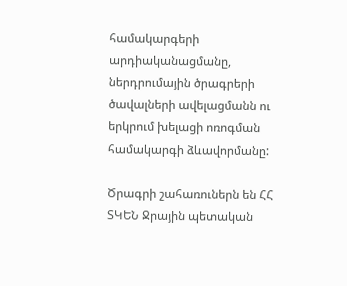համակարգերի արդիականացմանը, ներդրումային ծրագրերի ծավալների ավելացմանն ու երկրում խելացի ոռոգման համակարգի ձևավորմանը:

Ծրագրի շահառուներն են ՀՀ ՏԿԵՆ Ջրային պետական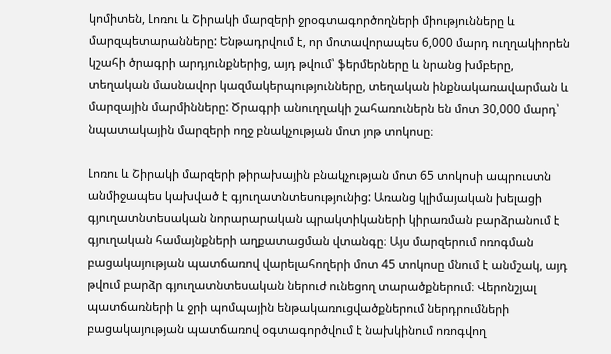կոմիտեն, Լոռու և Շիրակի մարզերի ջրօգտագործողների միությունները և մարզպետարանները: Ենթադրվում է, որ մոտավորապես 6,000 մարդ ուղղակիորեն կշահի ծրագրի արդյունքներից, այդ թվում՝ ֆերմերները և նրանց խմբերը, տեղական մասնավոր կազմակերպությունները, տեղական ինքնակառավարման և մարզային մարմինները: Ծրագրի անուղղակի շահառուներն են մոտ 30,000 մարդ՝ նպատակային մարզերի ողջ բնակչության մոտ յոթ տոկոսը։

Լոռու և Շիրակի մարզերի թիրախային բնակչության մոտ 65 տոկոսի ապրուստն անմիջապես կախված է գյուղատնտեսությունից: Առանց կլիմայական խելացի գյուղատնտեսական նորարարական պրակտիկաների կիրառման բարձրանում է գյուղական համայնքների աղքատացման վտանգը։ Այս մարզերում ոռոգման բացակայության պատճառով վարելահողերի մոտ 45 տոկոսը մնում է անմշակ, այդ թվում բարձր գյուղատնտեսական ներուժ ունեցող տարածքներում։ Վերոնշյալ պատճառների և ջրի պոմպային ենթակառուցվածքներում ներդրումների բացակայության պատճառով օգտագործվում է նախկինում ոռոգվող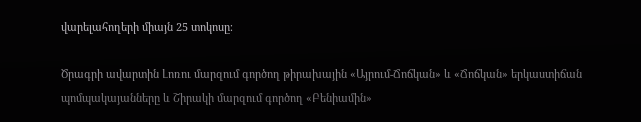վարելահողերի միայն 25 տոկոսը։

Ծրագրի ավարտին Լոռու մարզում գործող թիրախային «Այրում-Ճոճկան» և «Ճոճկան» երկաստիճան պոմպակայանները և Շիրակի մարզում գործող «Բենիամին»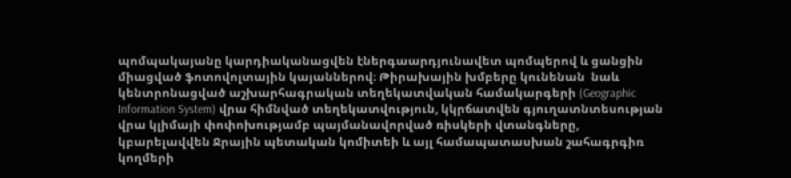պոմպակայանը կարդիականացվեն էներգաարդյունավետ պոմպերով և ցանցին միացված ֆոտովոլտային կայաններով։ Թիրախային խմբերը կունենան  նաև կենտրոնացված աշխարհագրական տեղեկատվական համակարգերի (Geographic Information System) վրա հիմնված տեղեկատվություն, կկրճատվեն գյուղատնտեսության վրա կլիմայի փոփոխությամբ պայմանավորված ռիսկերի վտանգները, կբարելավվեն Ջրային պետական կոմիտեի և այլ համապատասխան շահագրգիռ կողմերի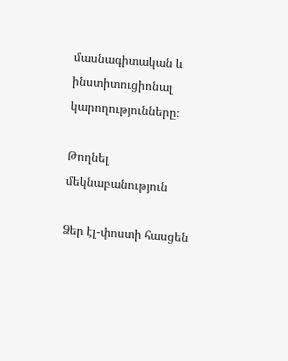մասնագիտական և ինստիտուցիոնալ կարողությունները։

Թողնել մեկնաբանություն

Ձեր էլ-փոստի հասցեն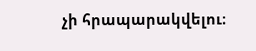չի հրապարակվելու։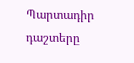Պարտադիր դաշտերը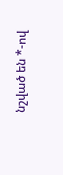նշված են *-ով